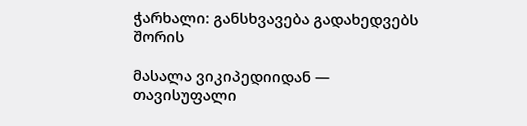ჭარხალი: განსხვავება გადახედვებს შორის

მასალა ვიკიპედიიდან — თავისუფალი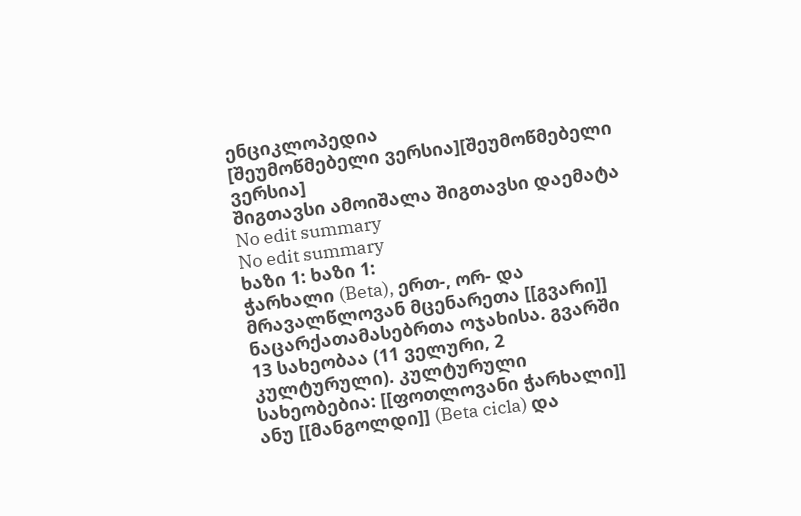ენციკლოპედია
[შეუმოწმებელი ვერსია][შეუმოწმებელი ვერსია]
შიგთავსი ამოიშალა შიგთავსი დაემატა
No edit summary
No edit summary
ხაზი 1: ხაზი 1:
ჭარხალი (Beta), ერთ-, ორ- და მრავალწლოვან მცენარეთა [[გვარი]] ნაცარქათამასებრთა ოჯახისა. გვარში 13 სახეობაა (11 ველური, 2 კულტურული). კულტურული სახეობებია: [[ფოთლოვანი ჭარხალი]] ანუ [[მანგოლდი]] (Beta cicla) და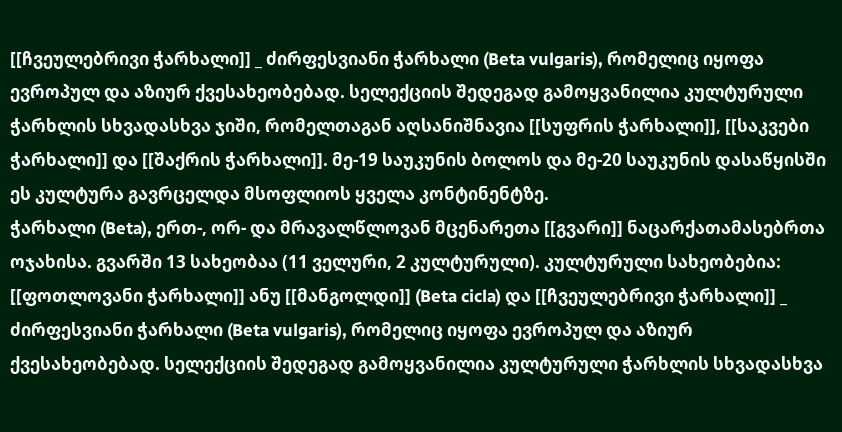[[ჩვეულებრივი ჭარხალი]] _ ძირფესვიანი ჭარხალი (Beta vulgaris), რომელიც იყოფა ევროპულ და აზიურ ქვესახეობებად. სელექციის შედეგად გამოყვანილია კულტურული ჭარხლის სხვადასხვა ჯიში, რომელთაგან აღსანიშნავია [[სუფრის ჭარხალი]], [[საკვები ჭარხალი]] და [[შაქრის ჭარხალი]]. მე-19 საუკუნის ბოლოს და მე-20 საუკუნის დასაწყისში ეს კულტურა გავრცელდა მსოფლიოს ყველა კონტინენტზე.
ჭარხალი (Beta), ერთ-, ორ- და მრავალწლოვან მცენარეთა [[გვარი]] ნაცარქათამასებრთა ოჯახისა. გვარში 13 სახეობაა (11 ველური, 2 კულტურული). კულტურული სახეობებია: [[ფოთლოვანი ჭარხალი]] ანუ [[მანგოლდი]] (Beta cicla) და [[ჩვეულებრივი ჭარხალი]] _ ძირფესვიანი ჭარხალი (Beta vulgaris), რომელიც იყოფა ევროპულ და აზიურ ქვესახეობებად. სელექციის შედეგად გამოყვანილია კულტურული ჭარხლის სხვადასხვა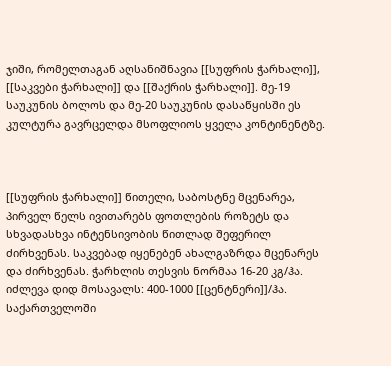ჯიში, რომელთაგან აღსანიშნავია [[სუფრის ჭარხალი]], [[საკვები ჭარხალი]] და [[შაქრის ჭარხალი]]. მე-19 საუკუნის ბოლოს და მე-20 საუკუნის დასაწყისში ეს კულტურა გავრცელდა მსოფლიოს ყველა კონტინენტზე.



[[სუფრის ჭარხალი]] წითელი, საბოსტნე მცენარეა, პირველ წელს ივითარებს ფოთლების როზეტს და სხვადასხვა ინტენსივობის წითლად შეფერილ ძირხვენას. საკვებად იყენებენ ახალგაზრდა მცენარეს და ძირხვენას. ჭარხლის თესვის ნორმაა 16-20 კგ/ჰა. იძლევა დიდ მოსავალს: 400-1000 [[ცენტნერი]]/ჰა. საქართველოში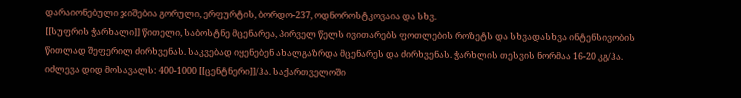დარაიონებული ჯიშებია გორული, ერფურტის, ბორდო-237, ოდნოროსტკოვაია და სხვ.
[[სუფრის ჭარხალი]] წითელი, საბოსტნე მცენარეა, პირველ წელს ივითარებს ფოთლების როზეტს და სხვადასხვა ინტენსივობის წითლად შეფერილ ძირხვენას. საკვებად იყენებენ ახალგაზრდა მცენარეს და ძირხვენას. ჭარხლის თესვის ნორმაა 16-20 კგ/ჰა. იძლევა დიდ მოსავალს: 400-1000 [[ცენტნერი]]/ჰა. საქართველოში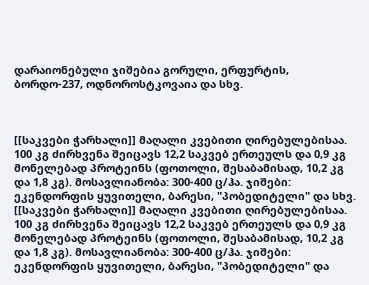დარაიონებული ჯიშებია გორული, ერფურტის, ბორდო-237, ოდნოროსტკოვაია და სხვ.



[[საკვები ჭარხალი]] მაღალი კვებითი ღირებულებისაა. 100 კგ ძირხვენა შეიცავს 12,2 საკვებ ერთეულს და 0,9 კგ მონელებად პროტეინს (ფოთოლი, შესაბამისად, 10,2 კგ და 1,8 კგ). მოსავლიანობა: 300-400 ც/ჰა. ჯიშები: ეკენდორფის ყუვითელი, ბარესი, "პობედიტელი" და სხვ.
[[საკვები ჭარხალი]] მაღალი კვებითი ღირებულებისაა. 100 კგ ძირხვენა შეიცავს 12,2 საკვებ ერთეულს და 0,9 კგ მონელებად პროტეინს (ფოთოლი, შესაბამისად, 10,2 კგ და 1,8 კგ). მოსავლიანობა: 300-400 ც/ჰა. ჯიშები: ეკენდორფის ყუვითელი, ბარესი, "პობედიტელი" და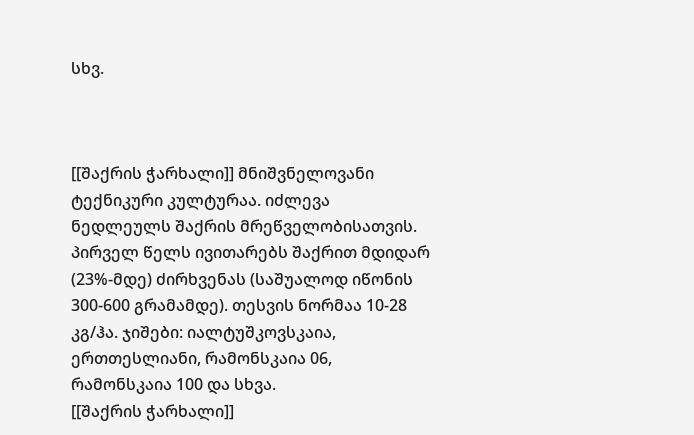სხვ.



[[შაქრის ჭარხალი]] მნიშვნელოვანი ტექნიკური კულტურაა. იძლევა ნედლეულს შაქრის მრეწველობისათვის. პირველ წელს ივითარებს შაქრით მდიდარ (23%-მდე) ძირხვენას (საშუალოდ იწონის 300-600 გრამამდე). თესვის ნორმაა 10-28 კგ/ჰა. ჯიშები: იალტუშკოვსკაია, ერთთესლიანი, რამონსკაია 06, რამონსკაია 100 და სხვა.
[[შაქრის ჭარხალი]]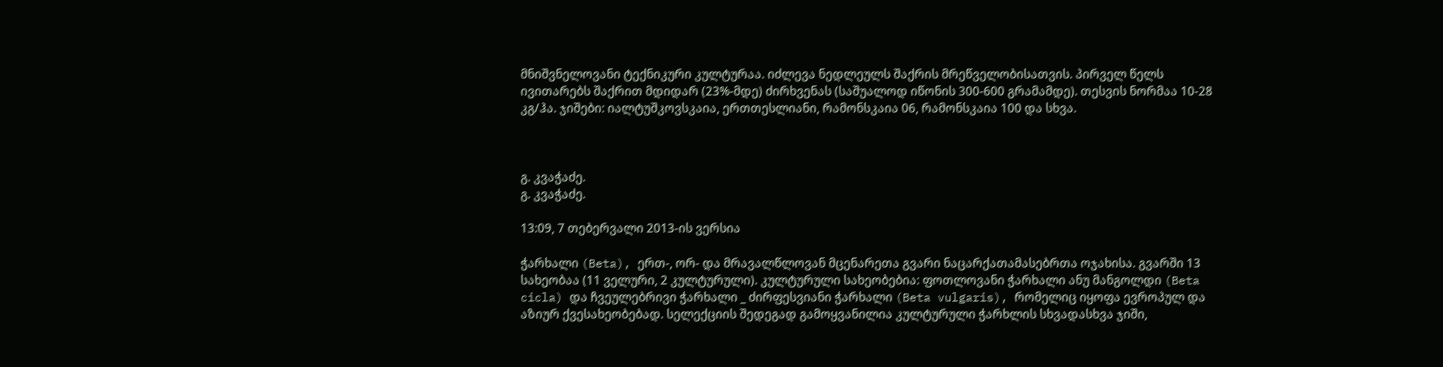მნიშვნელოვანი ტექნიკური კულტურაა. იძლევა ნედლეულს შაქრის მრეწველობისათვის. პირველ წელს ივითარებს შაქრით მდიდარ (23%-მდე) ძირხვენას (საშუალოდ იწონის 300-600 გრამამდე). თესვის ნორმაა 10-28 კგ/ჰა. ჯიშები: იალტუშკოვსკაია, ერთთესლიანი, რამონსკაია 06, რამონსკაია 100 და სხვა.



გ. კვაჭაძე.
გ. კვაჭაძე.

13:09, 7 თებერვალი 2013-ის ვერსია

ჭარხალი (Beta), ერთ-, ორ- და მრავალწლოვან მცენარეთა გვარი ნაცარქათამასებრთა ოჯახისა. გვარში 13 სახეობაა (11 ველური, 2 კულტურული). კულტურული სახეობებია: ფოთლოვანი ჭარხალი ანუ მანგოლდი (Beta cicla) და ჩვეულებრივი ჭარხალი _ ძირფესვიანი ჭარხალი (Beta vulgaris), რომელიც იყოფა ევროპულ და აზიურ ქვესახეობებად. სელექციის შედეგად გამოყვანილია კულტურული ჭარხლის სხვადასხვა ჯიში,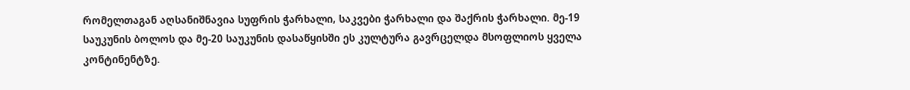რომელთაგან აღსანიშნავია სუფრის ჭარხალი, საკვები ჭარხალი და შაქრის ჭარხალი. მე-19 საუკუნის ბოლოს და მე-20 საუკუნის დასაწყისში ეს კულტურა გავრცელდა მსოფლიოს ყველა კონტინენტზე.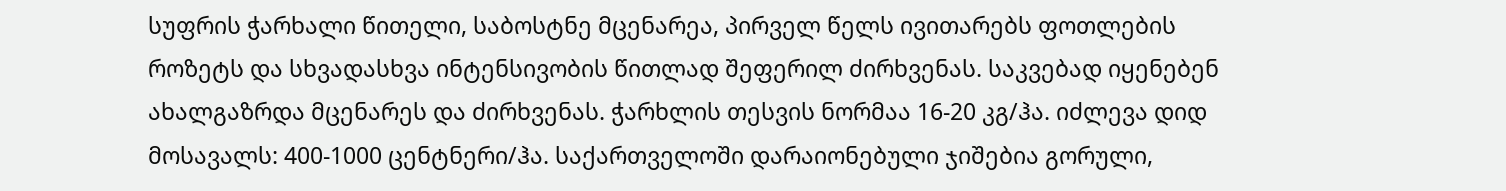სუფრის ჭარხალი წითელი, საბოსტნე მცენარეა, პირველ წელს ივითარებს ფოთლების როზეტს და სხვადასხვა ინტენსივობის წითლად შეფერილ ძირხვენას. საკვებად იყენებენ ახალგაზრდა მცენარეს და ძირხვენას. ჭარხლის თესვის ნორმაა 16-20 კგ/ჰა. იძლევა დიდ მოსავალს: 400-1000 ცენტნერი/ჰა. საქართველოში დარაიონებული ჯიშებია გორული,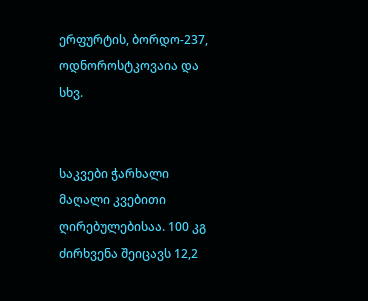ერფურტის, ბორდო-237, ოდნოროსტკოვაია და სხვ.


საკვები ჭარხალი მაღალი კვებითი ღირებულებისაა. 100 კგ ძირხვენა შეიცავს 12,2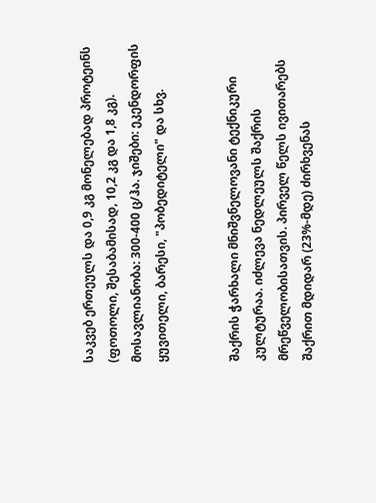საკვებ ერთეულს და 0,9 კგ მონელებად პროტეინს (ფოთოლი, შესაბამისად, 10,2 კგ და 1,8 კგ). მოსავლიანობა: 300-400 ც/ჰა. ჯიშები: ეკენდორფის ყუვითელი, ბარესი, "პობედიტელი" და სხვ.


შაქრის ჭარხალი მნიშვნელოვანი ტექნიკური კულტურაა. იძლევა ნედლეულს შაქრის მრეწველობისათვის. პირველ წელს ივითარებს შაქრით მდიდარ (23%-მდე) ძირხვენას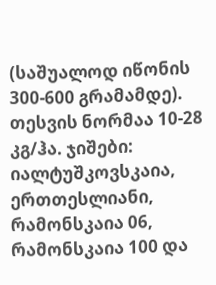(საშუალოდ იწონის 300-600 გრამამდე). თესვის ნორმაა 10-28 კგ/ჰა. ჯიშები: იალტუშკოვსკაია, ერთთესლიანი, რამონსკაია 06, რამონსკაია 100 და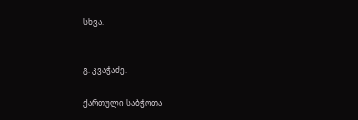სხვა.


გ. კვაჭაძე.

ქართული საბჭოთა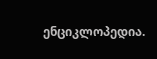ენციკლოპედია.